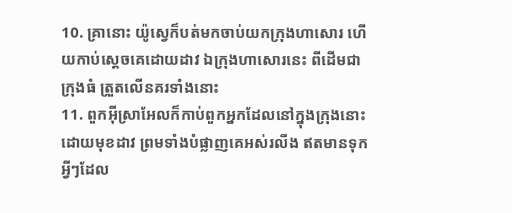10. គ្រានោះ យ៉ូស្វេក៏បត់មកចាប់យកក្រុងហាសោរ ហើយកាប់ស្តេចគេដោយដាវ ឯក្រុងហាសោរនេះ ពីដើមជាក្រុងធំ ត្រួតលើនគរទាំងនោះ
11. ពួកអ៊ីស្រាអែលក៏កាប់ពួកអ្នកដែលនៅក្នុងក្រុងនោះ ដោយមុខដាវ ព្រមទាំងបំផ្លាញគេអស់រលីង ឥតមានទុកអ្វីៗដែល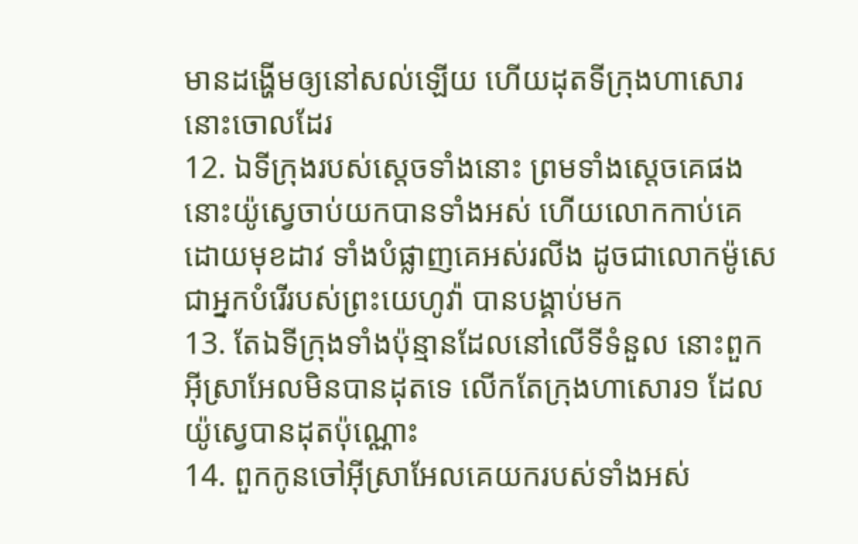មានដង្ហើមឲ្យនៅសល់ឡើយ ហើយដុតទីក្រុងហាសោរនោះចោលដែរ
12. ឯទីក្រុងរបស់ស្តេចទាំងនោះ ព្រមទាំងស្តេចគេផង នោះយ៉ូស្វេចាប់យកបានទាំងអស់ ហើយលោកកាប់គេដោយមុខដាវ ទាំងបំផ្លាញគេអស់រលីង ដូចជាលោកម៉ូសេ ជាអ្នកបំរើរបស់ព្រះយេហូវ៉ា បានបង្គាប់មក
13. តែឯទីក្រុងទាំងប៉ុន្មានដែលនៅលើទីទំនួល នោះពួកអ៊ីស្រាអែលមិនបានដុតទេ លើកតែក្រុងហាសោរ១ ដែលយ៉ូស្វេបានដុតប៉ុណ្ណោះ
14. ពួកកូនចៅអ៊ីស្រាអែលគេយករបស់ទាំងអស់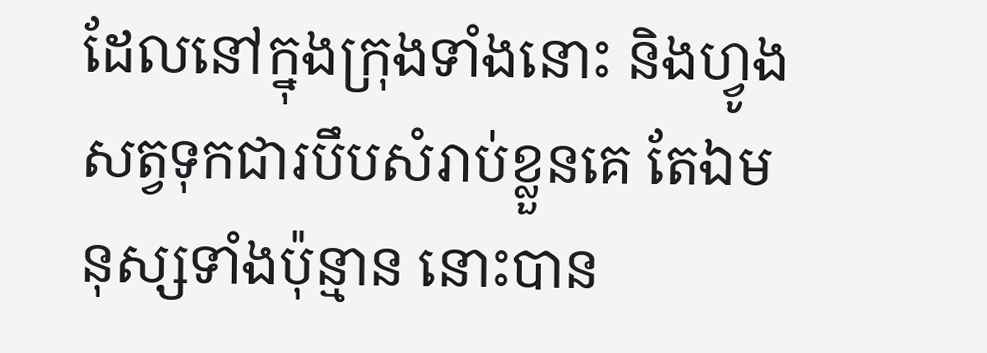ដែលនៅក្នុងក្រុងទាំងនោះ និងហ្វូងសត្វទុកជារបឹបសំរាប់ខ្លួនគេ តែឯមនុស្សទាំងប៉ុន្មាន នោះបាន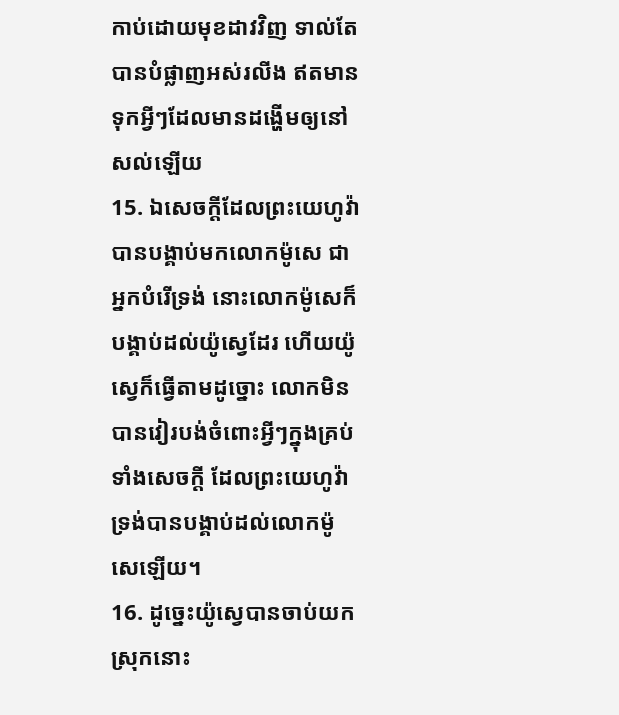កាប់ដោយមុខដាវវិញ ទាល់តែបានបំផ្លាញអស់រលីង ឥតមានទុកអ្វីៗដែលមានដង្ហើមឲ្យនៅសល់ឡើយ
15. ឯសេចក្ដីដែលព្រះយេហូវ៉ាបានបង្គាប់មកលោកម៉ូសេ ជាអ្នកបំរើទ្រង់ នោះលោកម៉ូសេក៏បង្គាប់ដល់យ៉ូស្វេដែរ ហើយយ៉ូស្វេក៏ធ្វើតាមដូច្នោះ លោកមិនបានវៀរបង់ចំពោះអ្វីៗក្នុងគ្រប់ទាំងសេចក្ដី ដែលព្រះយេហូវ៉ាទ្រង់បានបង្គាប់ដល់លោកម៉ូសេឡើយ។
16. ដូច្នេះយ៉ូស្វេបានចាប់យកស្រុកនោះ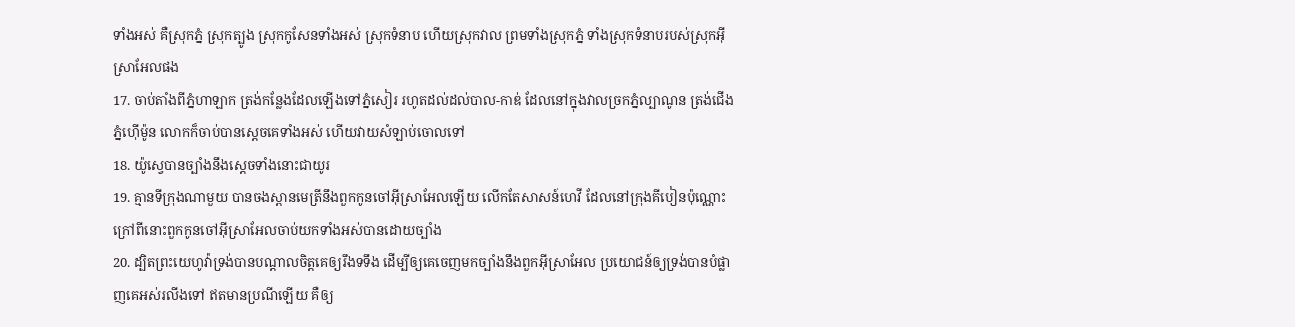ទាំងអស់ គឺស្រុកភ្នំ ស្រុកត្បូង ស្រុកកូសែនទាំងអស់ ស្រុកទំនាប ហើយស្រុកវាល ព្រមទាំងស្រុកភ្នំ ទាំងស្រុកទំនាបរបស់ស្រុកអ៊ីស្រាអែលផង
17. ចាប់តាំងពីភ្នំហាឡាក ត្រង់កន្លែងដែលឡើងទៅភ្នំសៀរ រហូតដល់ដល់បាល-កាឌ់ ដែលនៅក្នុងវាលច្រកភ្នំល្បាណូន ត្រង់ជើងភ្នំហ៊ើម៉ូន លោកក៏ចាប់បានស្តេចគេទាំងអស់ ហើយវាយសំឡាប់ចោលទៅ
18. យ៉ូស្វេបានច្បាំងនឹងស្តេចទាំងនោះជាយូរ
19. គ្មានទីក្រុងណាមួយ បានចងស្ពានមេត្រីនឹងពួកកូនចៅអ៊ីស្រាអែលឡើយ លើកតែសាសន៍ហេវី ដែលនៅក្រុងគីបៀនប៉ុណ្ណោះ ក្រៅពីនោះពួកកូនចៅអ៊ីស្រាអែលចាប់យកទាំងអស់បានដោយច្បាំង
20. ដ្បិតព្រះយេហូវ៉ាទ្រង់បានបណ្តាលចិត្តគេឲ្យរឹងទទឹង ដើម្បីឲ្យគេចេញមកច្បាំងនឹងពួកអ៊ីស្រាអែល ប្រយោជន៍ឲ្យទ្រង់បានបំផ្លាញគេអស់រលីងទៅ ឥតមានប្រណីឡើយ គឺឲ្យ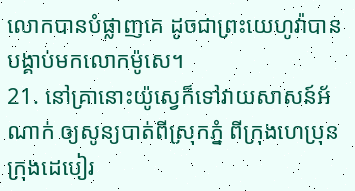លោកបានបំផ្លាញគេ ដូចជាព្រះយេហូវ៉ាបានបង្គាប់មកលោកម៉ូសេ។
21. នៅគ្រានោះយ៉ូស្វេក៏ទៅវាយសាសន៍អ័ណាក់ ឲ្យសូន្យបាត់ពីស្រុកភ្នំ ពីក្រុងហេប្រុន ក្រុងដេបៀរ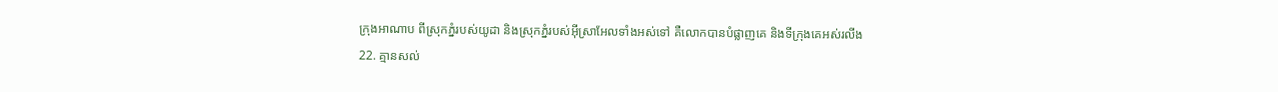ក្រុងអាណាប ពីស្រុកភ្នំរបស់យូដា និងស្រុកភ្នំរបស់អ៊ីស្រាអែលទាំងអស់ទៅ គឺលោកបានបំផ្លាញគេ និងទីក្រុងគេអស់រលីង
22. គ្មានសល់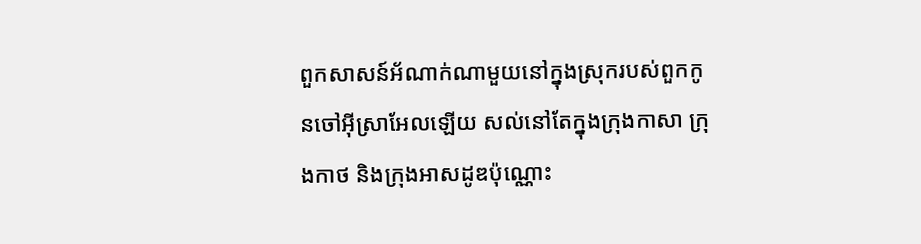ពួកសាសន៍អ័ណាក់ណាមួយនៅក្នុងស្រុករបស់ពួកកូនចៅអ៊ីស្រាអែលឡើយ សល់នៅតែក្នុងក្រុងកាសា ក្រុងកាថ និងក្រុងអាសដូឌប៉ុណ្ណោះ